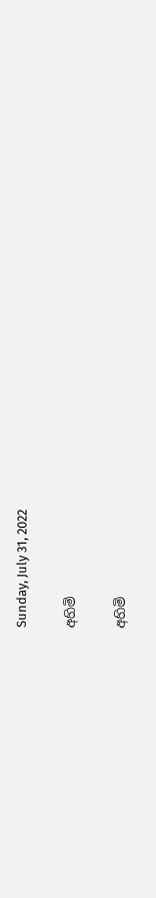Sunday, July 31, 2022

අහිමි

අහිමි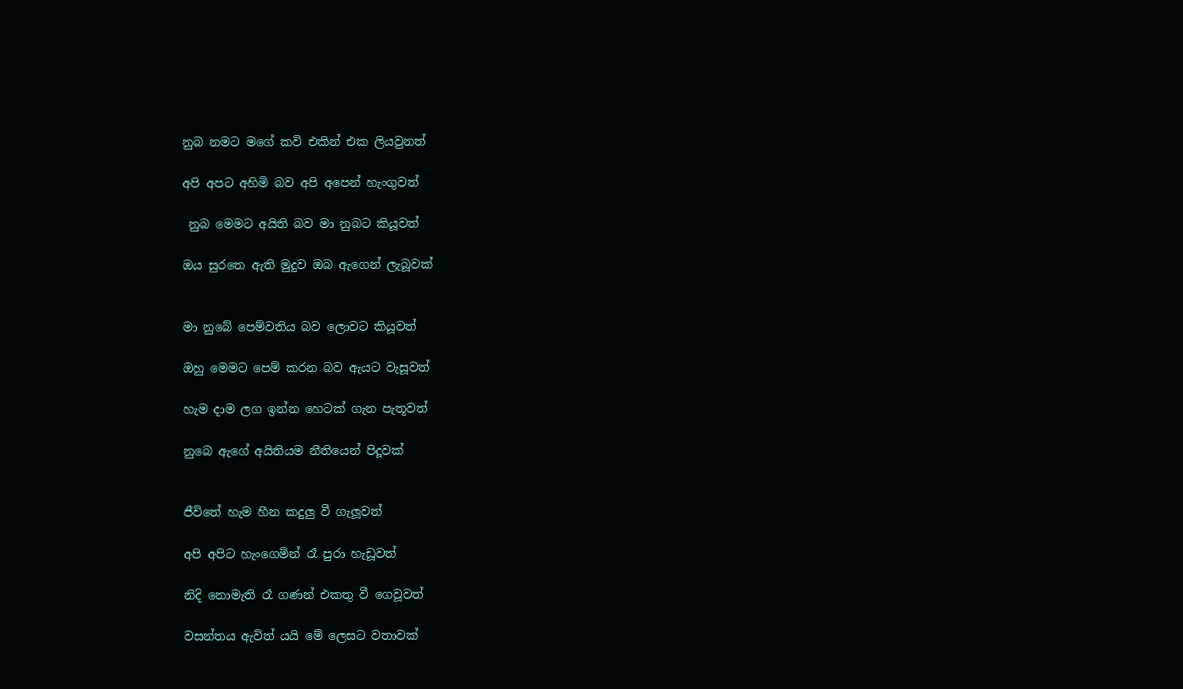නුබ නමට මගේ කවි එකින් එක ලියවුනත්

අපි අපට අහිමි බව අපි අපෙන් හැංගුවත්

 නුබ මෙමට අයිති බව මා නුබට කියූවත්

ඔය සුරතෙ ඇති මුදුව ඔබ ඇගෙන් ලැබූවක්


මා නුබේ පෙම්වතිය බව ලොවට කියූවත්

ඔහු මෙමට පෙම් කරන බව ඇයට වැසූවත්

හැම දාම ලග ඉන්න හෙටක් ගැන පැතූවත්

නුබෙ ඇගේ අයිතියම නීතියෙන් පිදූවක්


ජීවිතේ හැම හීන කදුලු වී ගැලූවත්

අපි අපිට හැංගෙමින් රෑ පුරා හැඩූවත්

නිදි නොමැති රෑ ගණන් එකතු වී ගෙවූවත්

වසන්තය ඇවිත් යයි මේ ලෙසට වතාවක්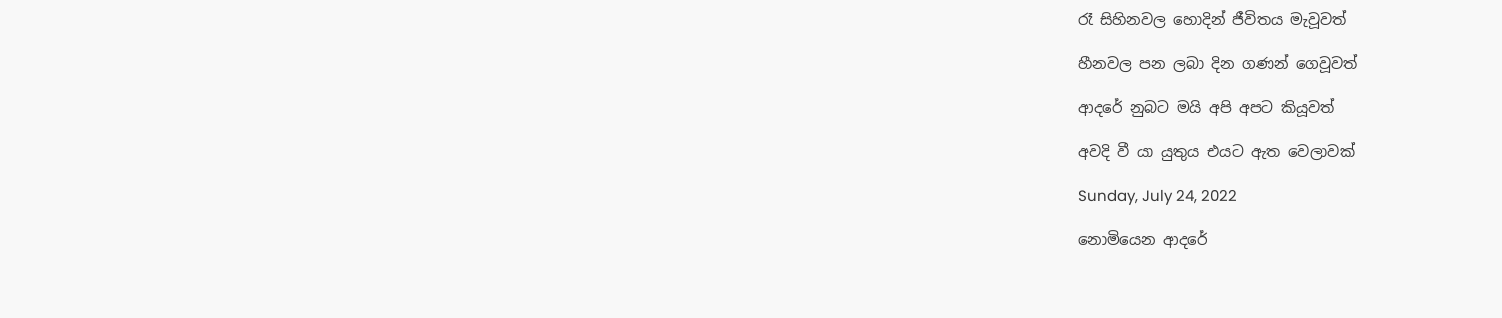රෑ සිහිනවල හොදින් ජීවිතය මැවූවත්

හීනවල පන ලබා දින ගණන් ගෙවූවත්

ආදරේ නුබට මයි අපි අපට කියූවත්

අවදි වී යා යුතුය එයට ඇත වෙලාවක්

Sunday, July 24, 2022

නොමියෙන ආදරේ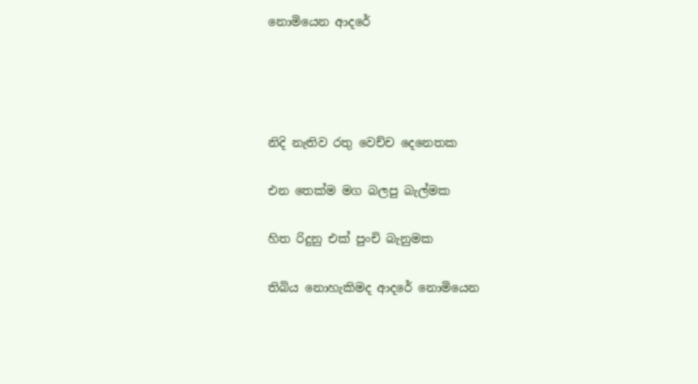නොමියෙන ආදරේ




නිදි නැතිව රතු වෙච්ච දෙනෙතක

එන තෙක්ම මග බලපු බැල්මක

හිත රිදුනු එක් පුංචි බැනුමක

තිබිය නොහැකිමද ආදරේ නොමියෙන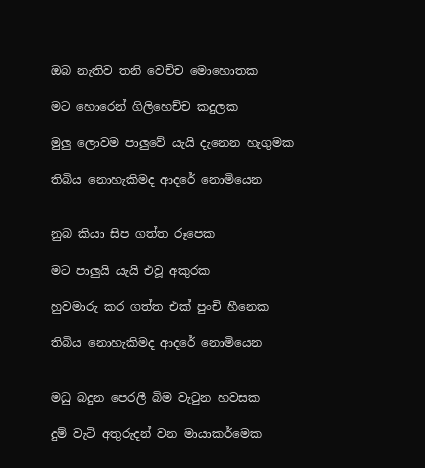ඔබ නැතිව තනි වෙච්ච මොහොතක

මට හොරෙන් ගිලිහෙච්ච කදුලක

මුලු ලොවම පාලුවේ යැයි දැනෙන හැගුමක

තිබිය නොහැකිමද ආදරේ නොමියෙන


නුබ කියා සිප ගත්ත රූපෙක

මට පාලුයි යැයි එවූ අකුරක

හුවමාරු කර ගත්ත එක් පුංචි හීනෙක

තිබිය නොහැකිමද ආදරේ නොමියෙන


මධු බදුන පෙරලී බිම වැටුන හවසක

දුම් වැටි අතුරුදන් වන මායාකර්මෙක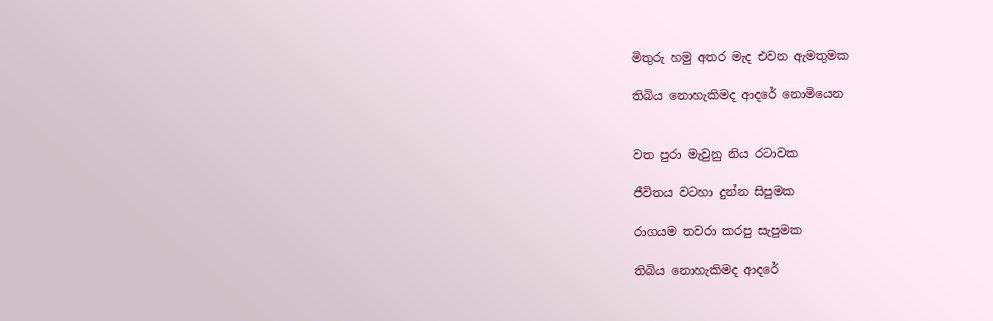මිතුරු හමු අතර මැද එවන ඇමතුමක

තිබිය නොහැකිමද ආදරේ නොමියෙන


වත පුරා මැවුනු නිය රටාවක

ජීවිතය වටහා දුන්න සිපුමක

රාගයම තවරා කරපු සැපුමක

තිබිය නොහැකිමද ආදරේ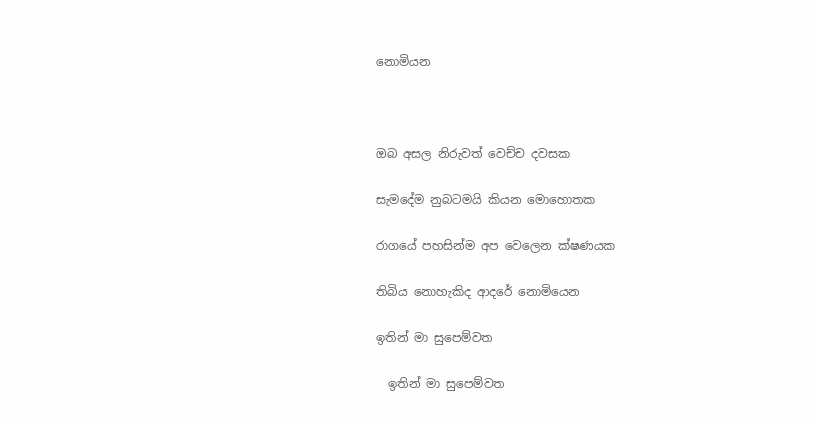නොමියන



ඔබ අසල නිරුවත් වෙච්ච දවසක

සැමදේම නුබටමයි කියන මොහොතක

රාගයේ පහසින්ම අප වෙලෙන ක්ෂණයක

තිබිය නොහැකිද ආදරේ නොමියෙන

ඉතින් මා සුපෙම්වත

  ඉතින් මා සුපෙම්වත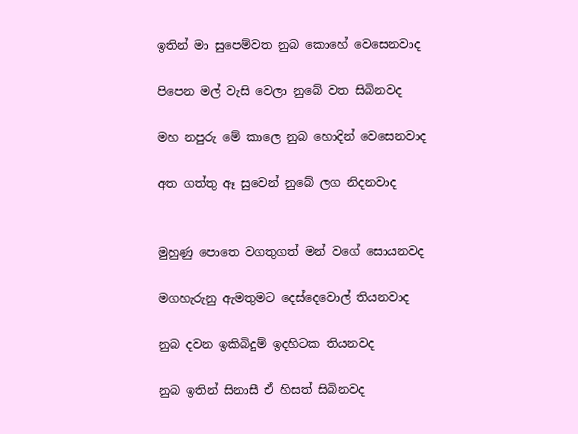ඉතින් මා සුපෙම්වත නුබ කොහේ වෙසෙනවාද

පිපෙන මල් වැසි වෙලා නුබේ වත සිබිනවද

මහ නපුරු මේ කාලෙ නුබ හොදින් වෙසෙනවාද

අත ගත්තු ඈ සුවෙන් නුබේ ලග නිදනවාද


මුහුණු පොතෙ වගතුගත් මන් වගේ සොයනවද

මගහැරුනු ඇමතුමට දෙස්දෙවොල් තියනවාද

නුබ දවන ඉකිබිදුම් ඉදහිටක තියනවද

නුබ ඉතින් සිනාසී ඒ හිසත් සිබිනවද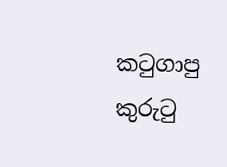කටුගාපු කුරුටු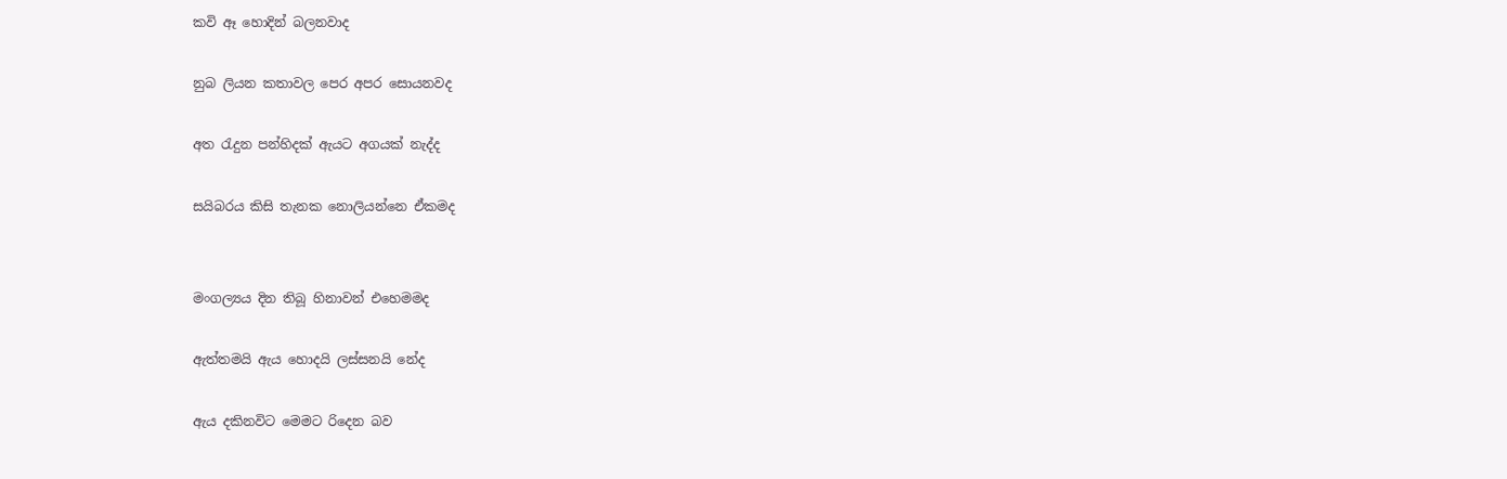කවි ඈ හොදින් බලනවාද

නුබ ලියන කතාවල පෙර අපර සොයනවද

අත රැදුන පන්හිදක් ඇයට අගයක් නැද්ද

සයිබරය කිසි තැනක නොලියන්නෙ ඒකමද


මංගල්‍යය දින තිබූ හිනාවන් එහෙමමද

ඇත්තමයි ඇය හොදයි ලස්සනයි නේද

ඇය දකිනවිට මෙමට රිදෙන බව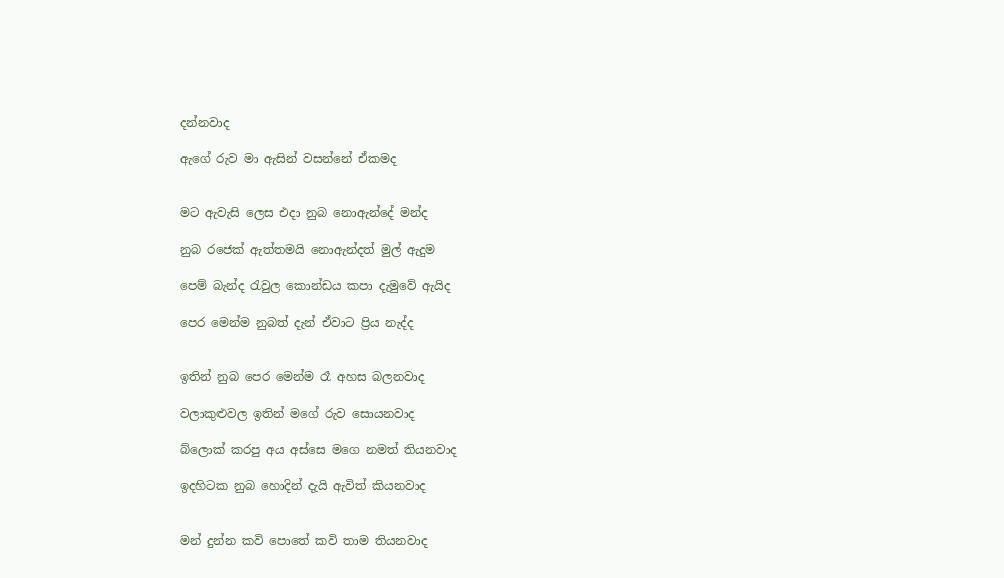දන්නවාද

ඇගේ රුව මා ඇසින් වසන්නේ ඒකමද


මට ඇවැසි ලෙස එදා නුබ නොඇන්දේ මන්ද

නුබ රජෙක් ඇත්තමයි නොඇන්දත් මුල් ඇදුම

පෙම් බැන්ද රැවුල කොන්ඩය කපා දැමුවේ ඇයිද

පෙර මෙන්ම නුබත් දැන් ඒවාට ප්‍රිය නැද්ද


ඉතින් නුබ පෙර මෙන්ම රෑ අහස බලනවාද

වලාකුළුවල ඉතින් මගේ රුව සොයනවාද

බ්ලොක් කරපු අය අස්සෙ මගෙ නමත් තියනවාද

ඉදහිටක නුබ හොදින් දැයි ඇවිත් කියනවාද


මන් දුන්න කවි පොතේ කවි තාම තියනවාද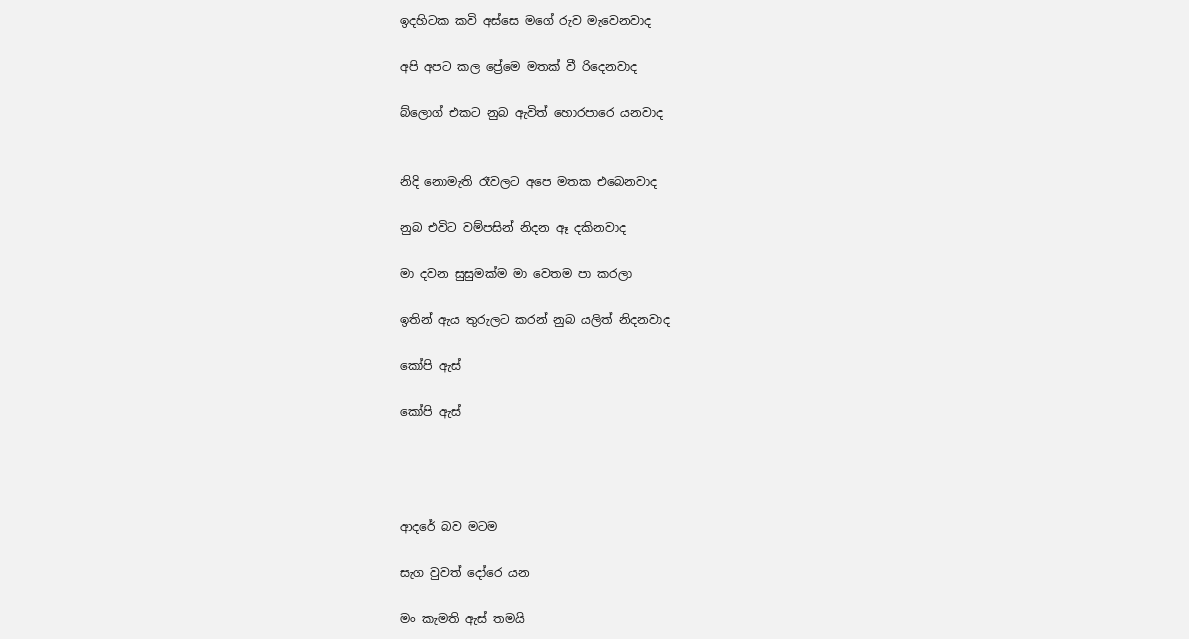ඉදහිටක කවි අස්සෙ මගේ රුව මැවෙනවාද

අපි අපට කල ප්‍රේමෙ මතක් වී රිදෙනවාද

බ්ලොග් එකට නුබ ඇවිත් හොරපාරෙ යනවාද


නිදි නොමැති රෑවලට අපෙ මතක එබෙනවාද

නුබ එවිට වම්පසින් නිදන ඈ දකිනවාද

මා දවන සුසුමක්ම මා වෙතම පා කරලා

ඉතින් ඇය තුරුලට කරන් නුබ යලිත් නිදනවාද

කෝපි ඇස්

කෝපි ඇස්




ආදරේ බව මටම

සැග වුවත් දෝරෙ යන

මං කැමති ඇස් තමයි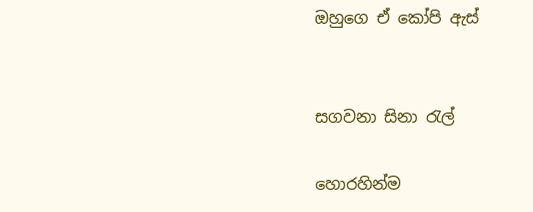ඔහුගෙ ඒ කෝපි ඇස්


සගවනා සිනා රැල්

හොරහින්ම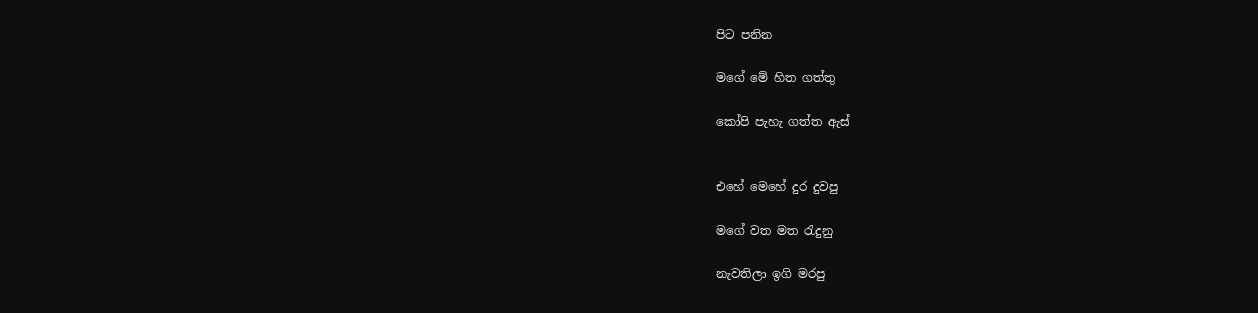පිට පනින

මගේ මේ හිත ගත්තු

කෝපි පැහැ ගත්ත ඇස්


එහේ මෙහේ දුර දුවපු

මගේ වත මත රැදුනු

නැවතිලා ඉගි මරපු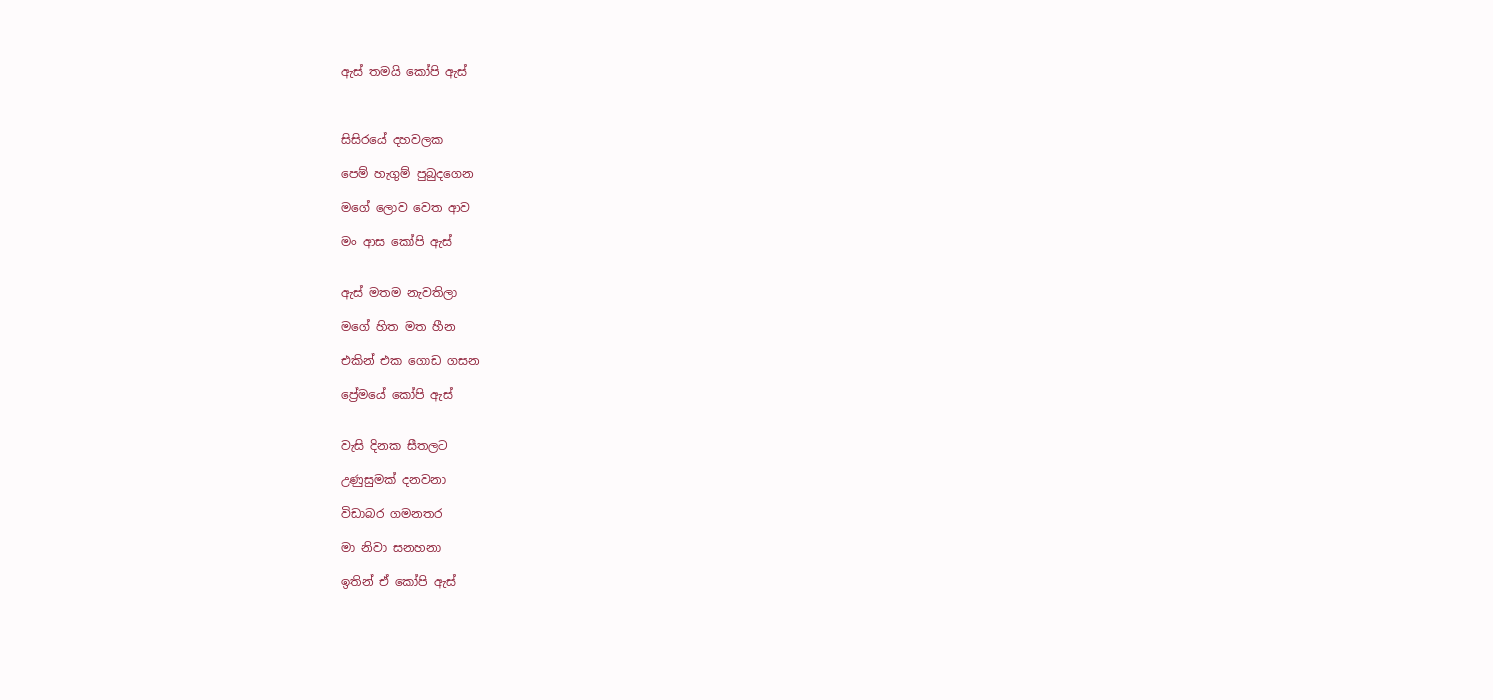ඇස් තමයි කෝපි ඇස්



සිසිරයේ දහවලක

පෙම් හැගුම් පුබුදගෙන

මගේ ලොව වෙත ආව

මං ආස කෝපි ඇස්


ඇස් මතම නැවතිලා

මගේ හිත මත හීන

එකින් එක ගොඩ ගසන

ප්‍රේමයේ කෝපි ඇස්


වැසි දිනක සීතලට

උණුසුමක් දනවනා

විඩාබර ගමනතර

මා නිවා සනහනා

ඉතින් ඒ කෝපි ඇස්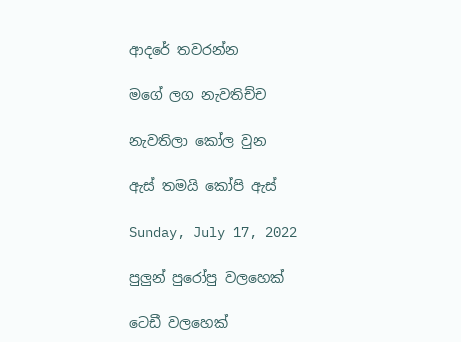ආදරේ තවරන්න

මගේ ලග නැවතිච්ච

නැවතිලා කෝල වුන

ඇස් තමයි කෝපි ඇස්

Sunday, July 17, 2022

පුලුන් පුරෝපු වලහෙක්‍

ටෙඩී වලහෙක්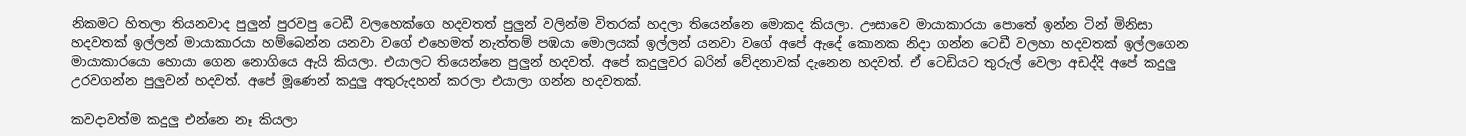නිකමට හිතලා තියනවාද පුලුන් පුරවපු ටෙඩී වලහෙක්ගෙ හදවතත් පුලුන් වලින්ම විතරක් හදලා තියෙන්නෙ මොකද කියලා. ඌසාවෙ මායාකාරයා පොතේ ඉන්න ටින් මිනිසා හදවතක් ඉල්ලන් මායාකාරයා හම්බෙන්න යනවා වගේ එහෙමත් නැත්තම් පඹයා මොලයක් ඉල්ලන් යනවා වගේ අපේ ඇදේ කොනක නිදා ගන්න ටෙඩී වලහා හදවතක් ඉල්ලගෙන මායාකාරයො හොයා ගෙන නොගියෙ ඇයි කියලා. එයාලට තියෙන්නෙ පුලුන් හදවත්. අපේ කදුලුවර බරින් වේදනාවක් දැනෙන හදවත්. ඒ ටෙඩියට තුරුල් වෙලා අඩද්දි අපේ කදුලු උරවගන්න පුලුවන් හදවත්. අපේ මූණෙන් කදුලු අතුරුදහන් කරලා එයාලා ගන්න හදවතක්.

කවදාවත්ම කදුලු එන්නෙ නෑ කියලා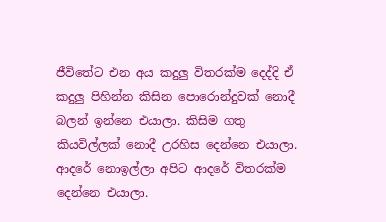ජීවිතේට එන අය කදුලු විතරක්ම දෙද්දි ඒ කදුලු පිහින්න කිසින පොරොන්දුවක් නොදී බලන් ඉන්නෙ එයාලා. කිසිම ගතු කියවිල්ලක් නොදී උරහිස දෙන්නෙ එයාලා. ආදරේ නොඉල්ලා අපිට ආදරේ විතරක්ම දෙන්නෙ එයාලා.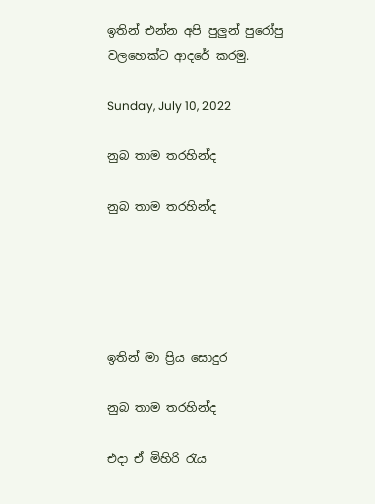ඉතින් එන්න අපි පුලුන් පුරෝපු වලහෙක්‍ට ආදරේ කරමු.

Sunday, July 10, 2022

නුබ තාම තරහින්ද

නුබ තාම තරහින්ද





ඉතින් මා ප්‍රිය සොදුර

නුබ තාම තරහින්ද

එදා ඒ මිහිරි රැය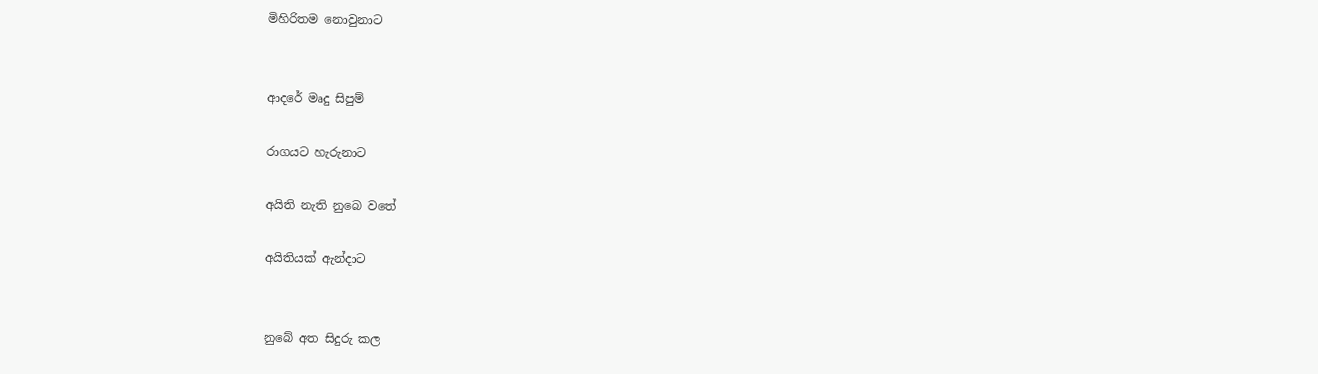මිහිරිතම නොවුනාට


ආදරේ මෘදු සිපුම්

රාගයට හැරුනාට

අයිති නැති නුබෙ වතේ

අයිතියක් ඇන්දාට


නුබේ අත සිදුරු කල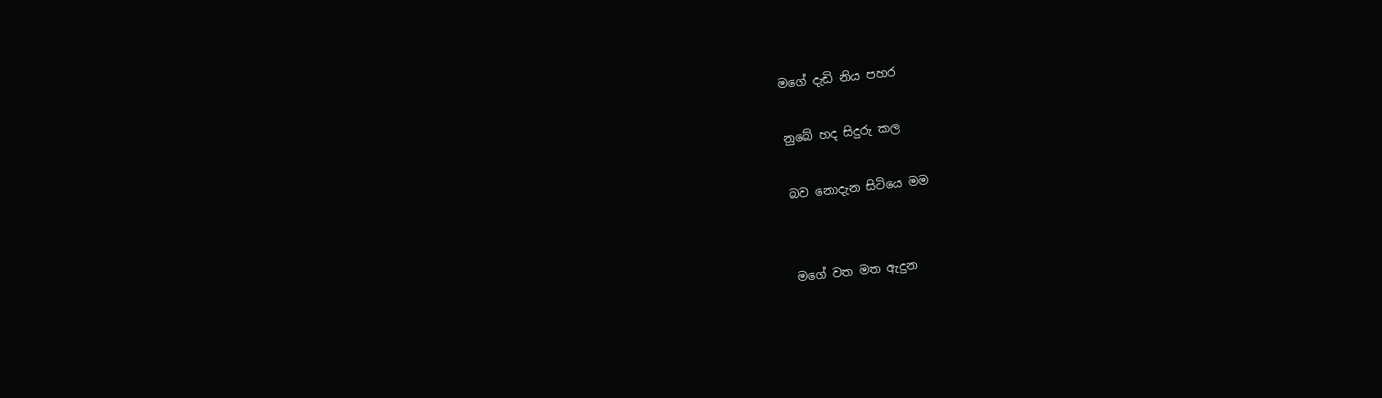මගේ දැඩි නිය පහර

නුබේ හද සිදුරු කල

බව නොදැන සිටියෙ මම


මගේ වත මත ඇදුන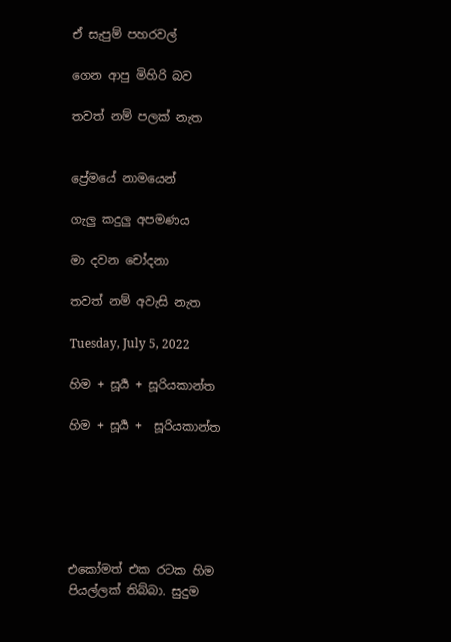ඒ සැපුම් පහරවල්

ගෙන ආපු මිහිරි බව

තවත් නම් පලක් නැත


ප්‍රේමයේ නාමයෙන්

ගැලු කදුලු අපමණය

මා දවන චෝදනා

තවත් නම් අවැසි නැත

Tuesday, July 5, 2022

හිම + සූර්‍ය + සූරියකාන්ත

හිම + සූර්‍ය +  සූරියකාන්ත






එකෝමත් එක රටක හිම පියල්ලක් තිබ්බා. සුදුම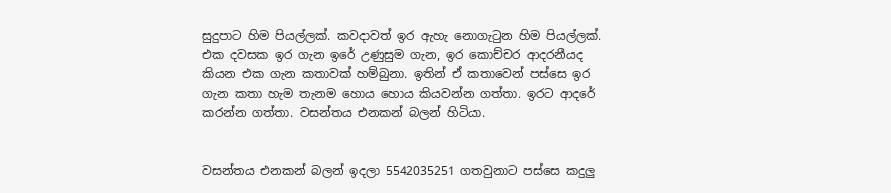සුදුපාට හිම පියල්ලක්. කවදාවත් ඉර ඇහැ නොගැටුන හිම පියල්ලක්. එක දවසක ඉර ගැන ඉරේ උණුසුම ගැන, ඉර කොච්චර ආදරනීයද කියන එක ගැන කතාවක් හම්බුනා. ඉතින් ඒ කතාවෙන් පස්සෙ ඉර ගැන කතා හැම තැනම හොය හොය කියවන්න ගත්තා. ඉරට ආදරේ කරන්න ගත්තා. වසන්තය එනකන් බලන් හිටියා.


වසන්තය එනකන් බලන් ඉදලා 5542035251 ගතවුනාට පස්සෙ කදුලු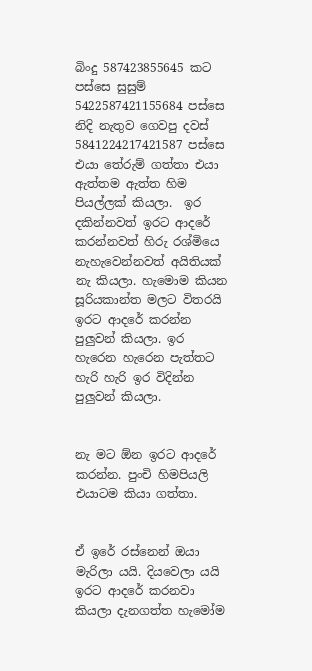බිංදු 587423855645 කට පස්සෙ සුසුම් 5422587421155684 පස්සෙ නිදි නැතුව ගෙවපු දවස් 5841224217421587 පස්සෙ එයා තේරුම් ගත්තා එයා ඇත්තම ඇත්ත හිම පියල්ලක් කියලා.  ඉර දකින්නවත් ඉරට ආදරේ කරන්නවත් හිරු රශ්මියෙ නැහැවෙන්නවත් අයිතියක් නැ කියලා. හැමොම කියන සූරියකාන්ත මලට විතරයි ඉරට ආදරේ කරන්න පුලුවන් කියලා. ඉර හැරෙන හැරෙන පැත්තට හැරි හැරි ඉර විදින්න පුලුවන් කියලා.


නැ මට ඕන ඉරට ආදරේ කරන්න. පුංචි හිමපියලි එයාටම කියා ගත්තා.


ඒ ඉරේ රස්නෙන් ඔයා මැරිලා යයි. දියවෙලා යයි ඉරට ආදරේ කරනවා කියලා දැනගත්ත හැමෝම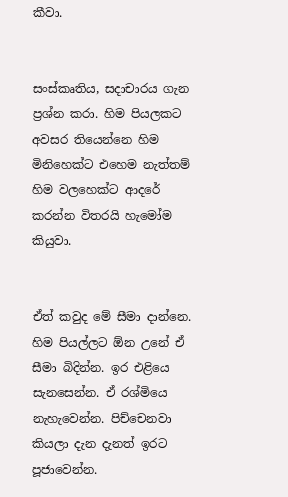කීවා.


සංස්කෘතිය, සදාචාරය ගැන ප්‍රශ්න කරා. හිම පියලකට අවසර තියෙන්නෙ හිම මිනිහෙක්ට එහෙම නැත්තම් හිම වලහෙක්ට ආදරේ කරන්න විතරයි හැමෝම කියුවා.


ඒත් කවුද මේ සීමා දාන්නෙ. හිම පියල්ලට ඕන උනේ ඒ සීමා බිදින්න. ඉර එළියෙ සැනසෙන්න. ඒ රශ්මියෙ නැහැවෙන්න. පිච්චෙනවා කියලා දැන දැනත් ඉරට පූජාවෙන්න.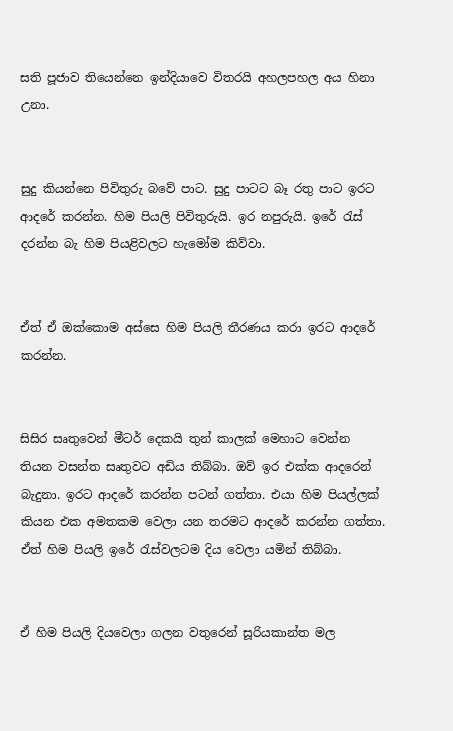සති පූජාව තියෙන්නෙ ඉන්දියාවෙ විතරයි අහලපහල අය හිනා උනා.


සුදු කියන්නෙ පිවිතුරු බවේ පාට. සුදු පාටට බෑ රතු පාට ඉරට ආදරේ කරන්න. හිම පියලි පිවිතුරුයි. ඉර නපුරුයි. ඉරේ රැස් දරන්න බැ හිම පියළිවලට හැමෝම කිව්වා.


ඒත් ඒ ඔක්කොම අස්සෙ හිම පියලි තීරණය කරා ඉරට ආදරේ කරන්න.


සිසිර සෘතුවෙන් මීටර් දෙකයි තුන් කාලක් මෙහාට වෙන්න තියන වසන්ත සෘතුවට අඩිය තිබ්බා. ඔව් ඉර එක්ක ආදරෙන් බැදුනා. ඉරට ආදරේ කරන්න පටන් ගත්තා. එයා හිම පියල්ලක් කියන එක අමතකම වෙලා යන තරමට ආදරේ කරන්න ගත්තා. ඒත් හිම පියලි ඉරේ රැස්වලටම දිය වෙලා යමින් තිබ්බා.


ඒ හිම පියලි දියවෙලා ගලන වතුරෙන් සූරියකාන්ත මල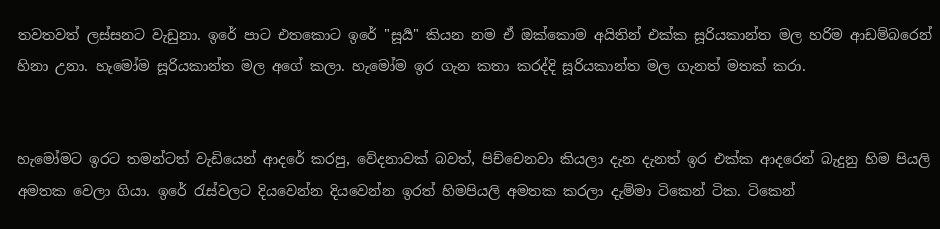තවතවත් ලස්සනට වැඩුනා. ඉරේ පාට එතකොට ඉරේ "සූර්‍ය" කියන නම ඒ ඔක්කොම අයිතින් එක්ක සූරියකාන්ත මල හරිම ආඩම්බරෙන් හිනා උනා. හැමෝම සූරියකාන්ත මල අගේ කලා. හැමෝම ඉර ගැන කතා කරද්දි සූරියකාන්ත මල ගැනත් මතක් කරා.


හැමෝමට ඉරට තමන්ටත් වැඩියෙන් ආදරේ කරපු, වේදනාවක් බවත්, පිච්චෙනවා කියලා දැන දැනත් ඉර එක්ක ආදරෙන් බැදුනු හිම පියලි අමතක වෙලා ගියා. ඉරේ රැස්වලට දියවෙන්න දියවෙන්න ඉරත් හිමපියලි අමතක කරලා දැම්මා ටිකෙන් ටික. ටිකෙන්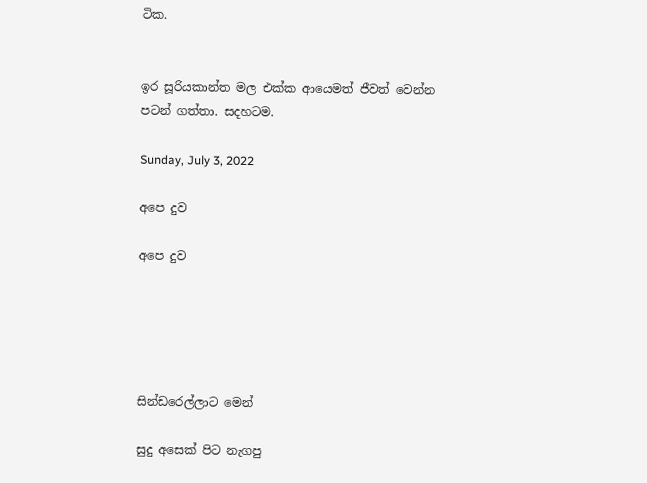ටික.


ඉර සූරියකාන්ත මල එක්ක ආයෙමත් ජීවත් වෙන්න පටන් ගත්තා. සදහටම.

Sunday, July 3, 2022

අපෙ දුව

අපෙ දුව





සින්ඩරෙල්ලාට මෙන්

සුදු අසෙක් පිට නැගපු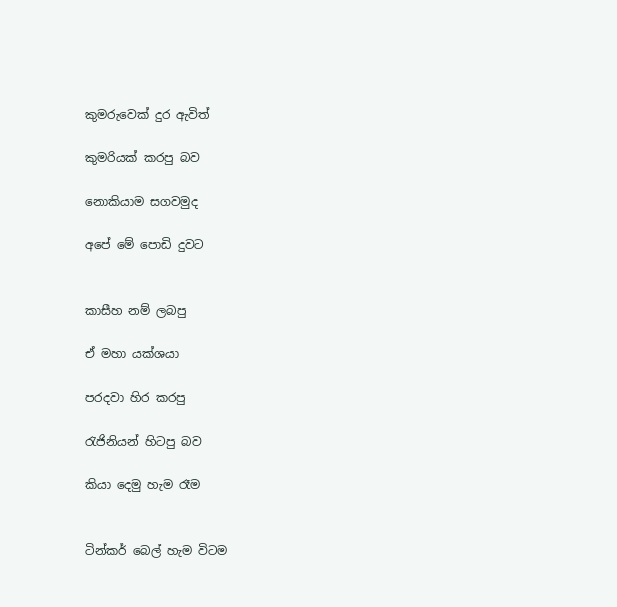කුමරුවෙක් දුර ඇවිත්

කුමරියක් කරපු බව

නොකියාම සගවමුද

අපේ මේ පොඩි දුවට


කාසීහ නම් ලබපු

ඒ මහා යක්ශයා

පරදවා හිර කරපු

රැජිනියන් හිටපු බව

කියා දෙමු හැම රෑම


ටින්කර් බෙල් හැම විටම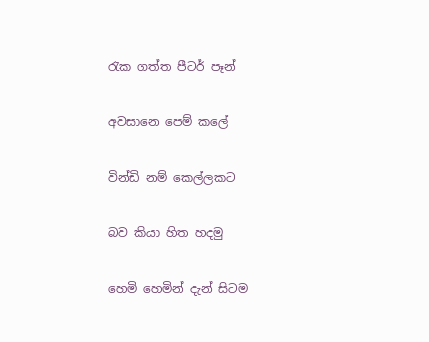රැක ගත්ත පීටර් පෑන්

අවසානෙ පෙම් කලේ

වින්ඩි නම් කෙල්ලකට

බව කියා හිත හදමු

හෙමි හෙමින් දැන් සිටම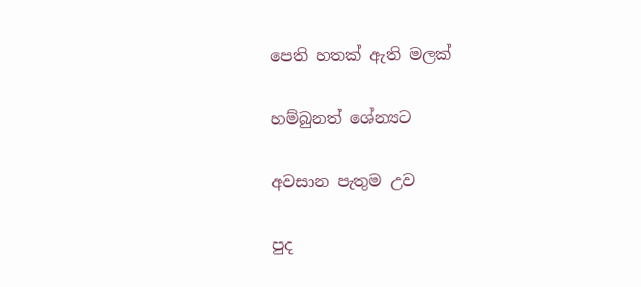පෙති හතක් ඇති මලක්

හම්බුනත් ශේන්‍යට

අවසාන පැතුම උව

පුද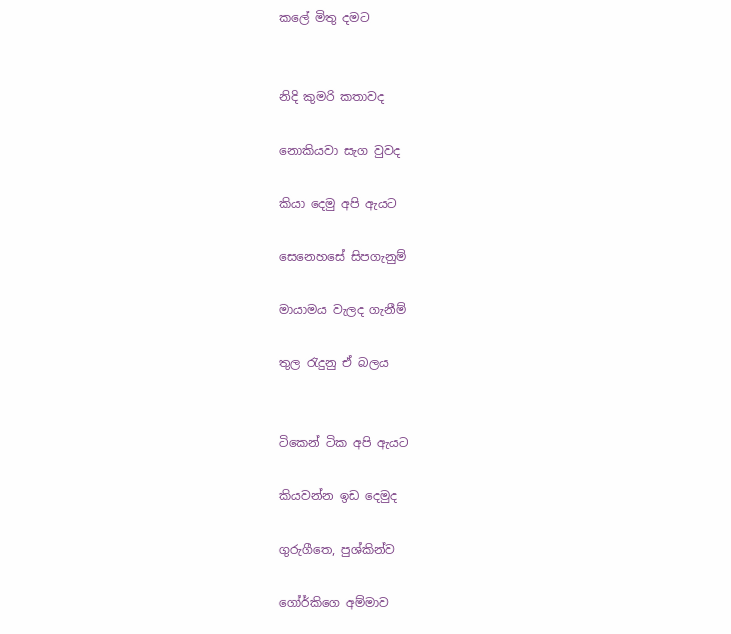කලේ මිතු දමට


නිදි කුමරි කතාවද

නොකියවා සැග වුවද

කියා දෙමු අපි ඇයට

සෙනෙහසේ සිපගැනුම්

මායාමය වැලද ගැනීම්

තුල රැදුනු ඒ බලය


ටිකෙන් ටික අපි ඇයට

කියවන්න ඉඩ දෙමුද

ගුරුගීතෙ, පුශ්කින්ව

ගෝර්කිගෙ අම්මාව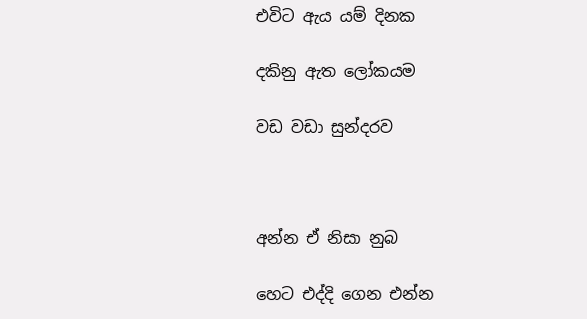එවිට ඇය යම් දිනක

දකිනු ඇත ලෝකයම

වඩ වඩා සුන්දරව



අන්න ඒ නිසා නුබ

හෙට එද්දි ගෙන එන්න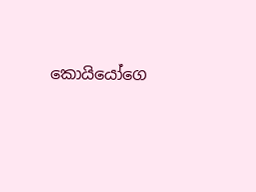කොයියෝගෙ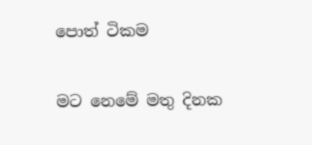පොත් ටිකම

මට නෙමේ මතු දිනක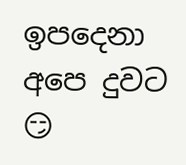ඉපදෙනා අපෙ දුවට 😏